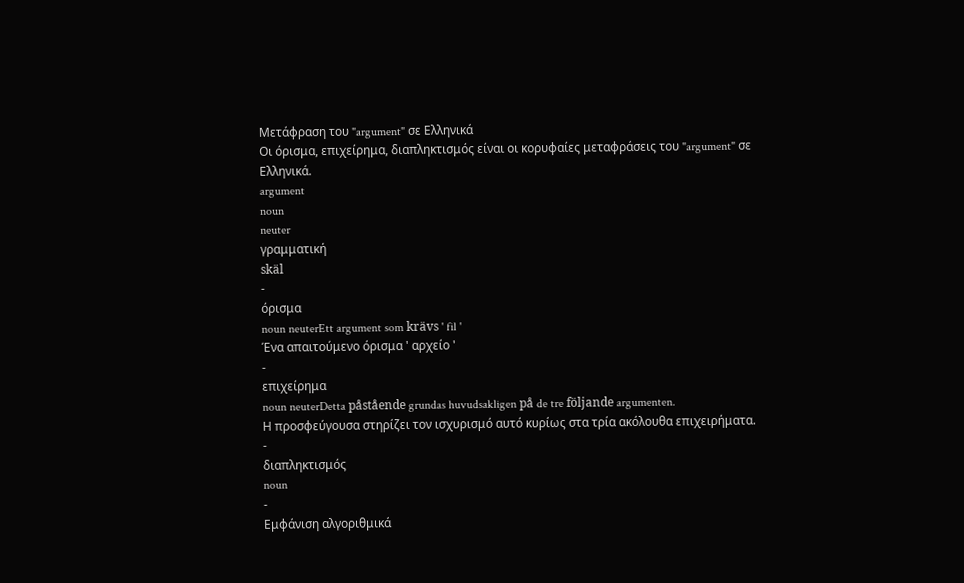Μετάφραση του "argument" σε Ελληνικά
Οι όρισμα, επιχείρημα, διαπληκτισμός είναι οι κορυφαίες μεταφράσεις του "argument" σε Ελληνικά.
argument
noun
neuter
γραμματική
skäl
-
όρισμα
noun neuterEtt argument som krävs ' fil '
Ένα απαιτούμενο όρισμα ' αρχείο '
-
επιχείρημα
noun neuterDetta påstående grundas huvudsakligen på de tre följande argumenten.
Η προσφεύγουσα στηρίζει τον ισχυρισμό αυτό κυρίως στα τρία ακόλουθα επιχειρήματα.
-
διαπληκτισμός
noun
-
Εμφάνιση αλγοριθμικά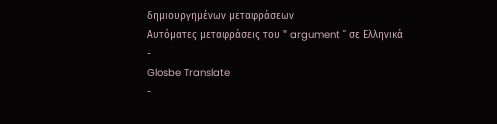δημιουργημένων μεταφράσεων
Αυτόματες μεταφράσεις του " argument " σε Ελληνικά
-
Glosbe Translate
-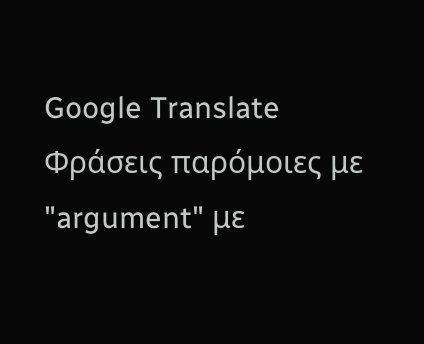Google Translate
Φράσεις παρόμοιες με "argument" με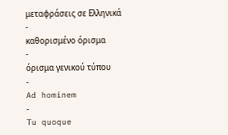μεταφράσεις σε Ελληνικά
-
καθορισμένο όρισμα
-
όρισμα γενικού τύπου
-
Ad hominem
-
Tu quoque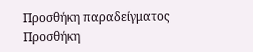Προσθήκη παραδείγματος
Προσθήκη